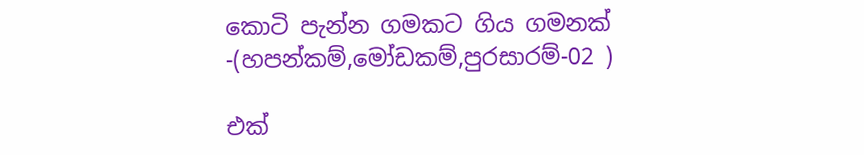කොටි පැන්න ගමකට ගිය ගමනක් -(හපන්කම්,මෝඩකම්,පුරසාරම්-02 )

එක්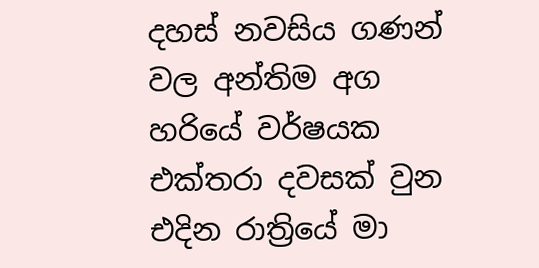දහස් නවසිය ගණන් වල අන්තිම අග හරියේ වර්ෂයක එක්තරා දවසක් වුන එදින රාත්‍රියේ මා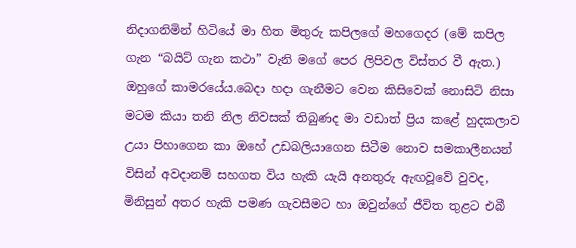නිදාගනිමින් හිටියේ මා හිත මිතුරු කපිලගේ මහගෙදර (මේ කපිල ගැන “බයිට් ගැන කථා” වැනි මගේ පෙර ලිපිවල විස්තර වී ඇත.) ඔහුගේ කාමරයේය.බෙදා හදා ගැනීමට වෙන කිසිවෙක් නොසිටි නිසා මටම කියා තනි නිල නිවසක් තිබුණද මා වඩාත් ප්‍රිය කළේ හුදකලාව උයා පිහාගෙන කා ඔහේ උඩබලියාගෙන සිටීම නොව සමකාලීනයන් විසින් අවදානම් සහගත විය හැකි යැයි අනතුරු ඇඟවූවේ වුවද, මිනිසුන් අතර හැකි පමණ ගැවසීමට හා ඔවුන්ගේ ජීවිත තුළට එබී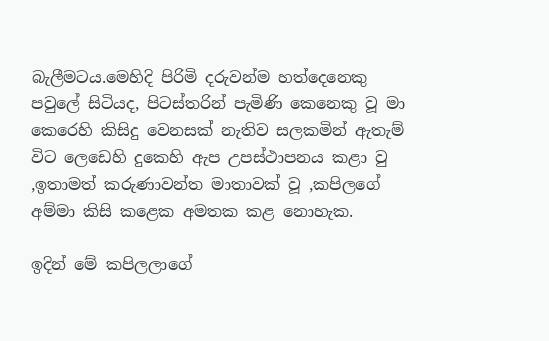බැලීමටය.මෙහිදි පිරිමි දරුවන්ම හත්දෙනෙකු පවුලේ සිටියද, පිටස්තරින් පැමිණි කෙනෙකු වූ මා කෙරෙහි කිසිදු වෙනසක් නැතිව සලකමින් ඇතැම් විට ලෙඩෙහි දුකෙහි ඇප උපස්ථාපනය කළා වු ,ඉතාමත් කරුණාවන්ත මාතාවක් වූ ,කපිලගේ අම්මා කිසි කළෙක අමතක කළ නොහැක.

ඉදින් මේ කපිලලාගේ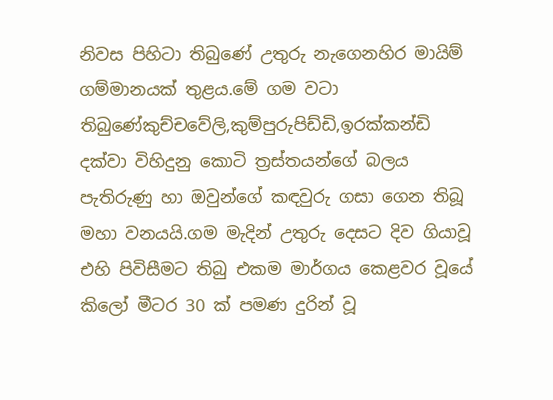නිවස පිහිටා තිබුණේ උතුරු නැගෙනහිර මායිම් ගම්මානයක් තුළය.මේ ගම වටා තිබුණේකුච්චවේලි,කුම්පුරුපිඩ්ඩි,ඉරක්කන්ඩි දක්වා විහිදුනු කොටි ත්‍රස්තයන්ගේ බලය පැතිරුණු හා ඔවුන්ගේ කඳවුරු ගසා ගෙන තිබූ මහා වනයයි.ගම මැදින් උතුරු දෙසට දිව ගියාවූ එහි පිවිසීමට තිබු එකම මාර්ගය කෙළවර වූයේ කිලෝ මීටර 30 ක් පමණ දුරින් වූ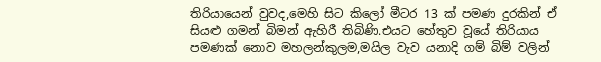තිරියායෙන් වුවද,මෙහි සිට කිලෝ මීටර 13 ක් පමණ දුරකින් ඒ සියළු ගමන් බිමන් ඇහිරී තිබිණි.එයට හේතුව වූයේ තිරියාය පමණක් නොව මහලන්කුලම,මයිල වැව යනාදි ගම් බිම් වලින්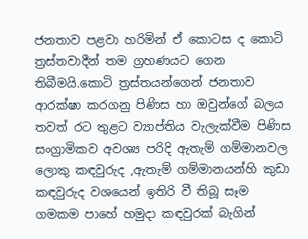ජනතාව පළවා හරිමින් ඒ කොටස ද කොටි ත්‍රස්තවාදීන් තම ග්‍රහණයට ගෙන තිබීමයි.කොටි ත්‍රස්තයන්ගෙන් ජනතාව ආරක්ෂා කරගනු පිණිස හා ඔවුන්ගේ බලය තවත් රට තුළට ව්‍යාප්තිය වැලැක්වීම පිණිස සංග්‍රාමිකව අවශ්‍ය පරිදි ඇතැම් ගම්මානවල ලොකු කඳවුරුද ,ඇතැම් ගම්මානයන්හි කුඩා කඳවුරුද වශයෙන් ඉතිරි වී තිබූ සෑම ගමකම පාහේ හමුදා කඳවුරක් බැගින්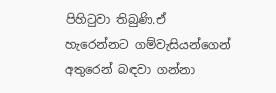පිහිටුවා තිබුණි.ඒ හැරෙන්නට ගම්වැසියන්ගෙන් අතුරෙන් බඳවා ගන්නා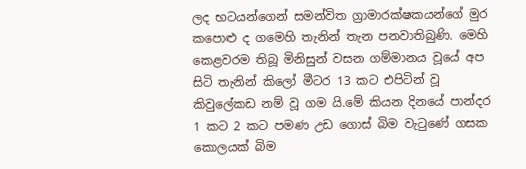ලද භටයන්ගෙන් සමන්විත ග්‍රාමාරක්ෂකයන්ගේ මුර කපොළු ද ගමෙහි තැනින් තැන පනවාතිබුණි. මෙහි කෙළවරම තිබූ මිනිසුන් වසන ගම්මානය වූයේ අප සිටි තැනින් කිලෝ මීටර 13 කට එපිටින් වූ කිවුලේකඩ නම් වූ ගම යි.මේ කියන දිනයේ පාන්දර 1 කට 2 කට පමණ උඩ ගොස් බිම වැටුණේ ගසක කොලයක් බිම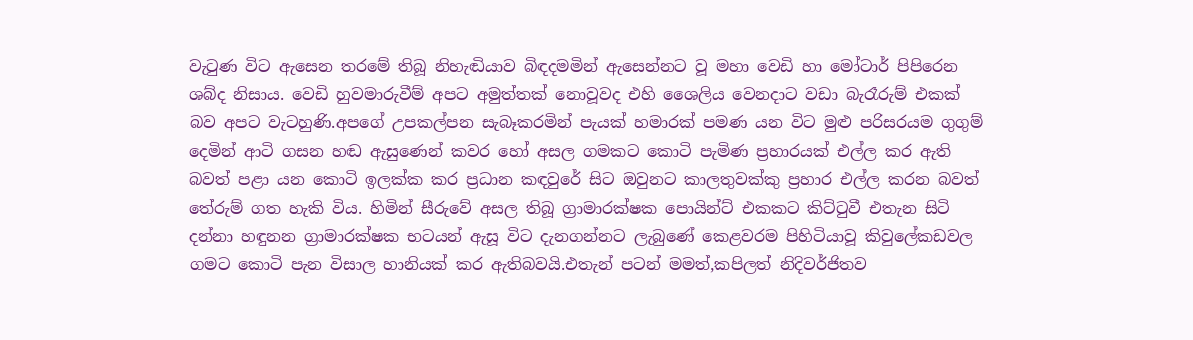වැටුණ විට ඇසෙන තරමේ තිබූ නිහැඬියාව බිඳදමමින් ඇසෙන්නට වූ මහා වෙඩි හා මෝටාර් පිපිරෙන ශබ්ද නිසාය. වෙඩි හුවමාරුවීම් අපට අමුත්තක් නොවූවද එහි ශෛලිය වෙනදාට වඩා බැරෑරුම් එකක් බව අපට වැටහුණි.අපගේ උපකල්පන සැබෑකරමින් පැයක් හමාරක් පමණ යන විට මුළු පරිසරයම ගුගුම් දෙමින් ආටි ගසන හඬ ඇසුණෙන් කවර හෝ අසල ගමකට කොටි පැමිණ ප්‍රහාරයක් එල්ල කර ඇති බවත් පළා යන කොටි ඉලක්ක කර ප්‍රධාන කඳවුරේ සිට ඔවුනට කාලතුවක්කු ප්‍රහාර එල්ල කරන බවත් තේරුම් ගත හැකි විය. හිමින් සීරුවේ අසල තිබූ ග්‍රාමාරක්ෂක පොයින්ට් එකකට කිට්ටුවී එතැන සිටි දන්නා හඳුනන ග්‍රාමාරක්ෂක භටයන් ඇසූ විට දැනගන්නට ලැබුණේ කෙළවරම පිහිටියාවූ කිවුලේකඩවල ගමට කොටි පැන විසාල හානියක් කර ඇතිබවයි.එතැන් පටන් මමත්,කපිලත් නිදිවර්ජිතව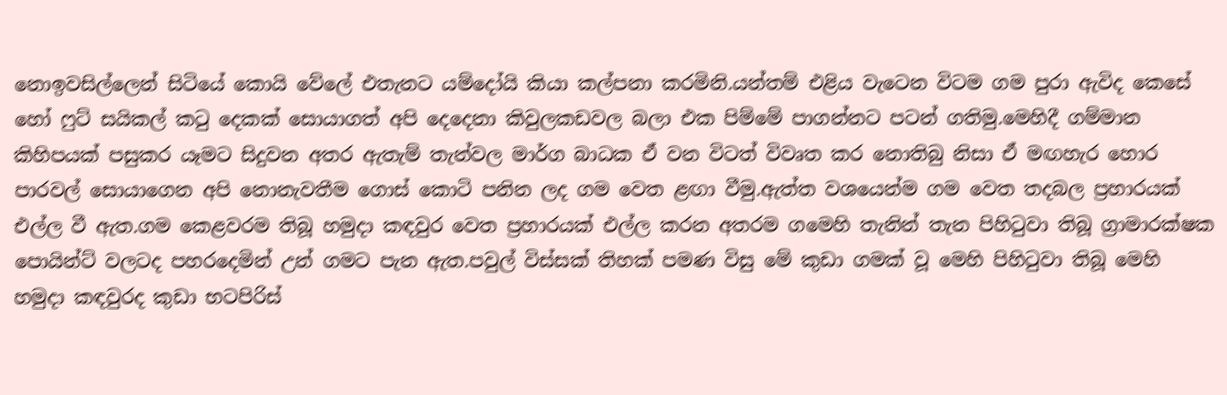නොඉවසිල්ලෙන් සිටියේ කොයි වේලේ එතැනට යම්දෝයි කියා කල්පනා කරමිනි.යන්තම් එළිය වැටෙන විටම ගම පුරා ඇවිද කෙසේ හෝ ෆුට් සයිකල් කටු දෙකක් සොයාගත් අපි දෙදෙනා කිවුලකඩවල බලා එක පිම්මේ පාගන්නට පටන් ගතිමු.මෙහිදී ගම්මාන කිහිපයක් පසුකර යෑමට සිදුවන අතර ඇතැම් තැන්වල මාර්ග බාධක ඒ වන විටත් විවෘත කර නොතිබු නිසා ඒ මඟහැර හොර පාරවල් සොයාගෙන අපි නොනැවතීම ගොස් කොටි පනින ලද ගම වෙත ළඟා වීමු.ඇත්ත වශයෙන්ම ගම වෙත තදබල ප්‍රහාරයක් එල්ල වී ඇත.ගම කෙළවරම තිබූ හමුදා කඳවුර වෙත ප්‍රහාරයක් එල්ල කරන අතරම ගමෙහි තැනින් තැන පිහිටුවා තිබූ ග්‍රාමාරක්ෂක පොයින්ට් වලටද පහරදෙමින් උන් ගමට පැන ඇත.පවුල් විස්සක් තිහක් පමණ විසු මේ කුඩා ගමක් වූ මෙහි පිහිටුවා තිබූ මෙහි හමුදා කඳවුරද කුඩා භටපිරිස්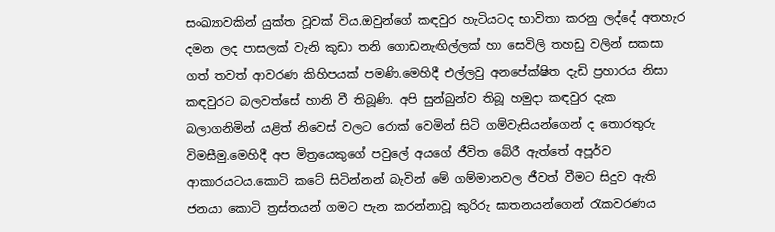සංඛ්‍යාවකින් යුක්ත වූවක් විය.ඔවුන්ගේ කඳවුර හැටියටද භාවිතා කරනු ලද්දේ අතහැර දමන ලද පාසලක් වැනි කුඩා තනි ගොඩනැඟිල්ලක් හා සෙවිලි තහඩු වලින් සකසා ගත් තවත් ආවරණ කිහිපයක් පමණි.මෙහිදී එල්ලවු අනපේක්ෂිත දැඩි ප්‍රහාරය නිසා කඳවුරට බලවත්සේ හානි වී තිබූණි. අපි සුන්බුන්ව තිබූ හමුදා කඳවුර දැක බලාගනිමින් යළිත් නිවෙස් වලට රොක් වෙමින් සිටි ගම්වැසියන්ගෙන් ද තොරතුරු විමසීමු.මෙහිදී අප මිත්‍රයෙකුගේ පවුලේ අයගේ ජීවිත බේරී ඇත්තේ අපූර්ව ආකාරයටය.කොටි කටේ සිටින්නන් බැවින් මේ ගම්මානවල ජීවත් වීමට සිදුව ඇති ජනයා කොටි ත්‍රස්තයන් ගමට පැන කරන්නාවූ කුරිරු ඝාතනයන්ගෙන් රැකවරණය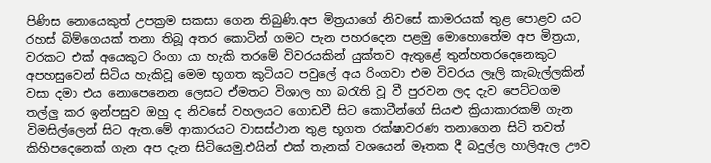පිණිස නොයෙකුත් උපක්‍රම සකසා ගෙන තිබුණි.අප මිත්‍රයාගේ නිවසේ කාමරයක් තුළ පොළව යට රහස් බිම්ගෙයක් තනා තිබූ අතර කොටින් ගමට පැන පහරදෙන පළමු මොහොතේම අප මිත්‍රයා, වරකට එක් අයෙකුට රිංගා යා හැකි තරමේ විවරයකින් යුක්තව ඇතුළේ තුන්හතරදෙනෙකුට අපහසුවෙන් සිටිය හැකිවූ මෙම භූගත කුටියට පවුලේ අය රිංගවා එම විවරය ලෑලි කැබැල්ලකින් වසා දමා එය නොපෙනෙන ලෙසට ඒමතට විශාල හා බරැති වූ වී පුරවන ලද දැව පෙට්ටගම තල්ලු කර ඉන්පසුව ඔහු ද නිවසේ වහලයට ගොඩවී සිට කොටීන්ගේ සියළු ක්‍රියාකාරකම් ගැන විමසිල්ලෙන් සිට ඇත.මේ ආකාරයට වාසස්ථාන තුළ භූගත රක්ෂාවරණ තනාගෙන සිටි තවත් කිහිපදෙනෙක් ගැන අප දැන සිටියෙමු.එයින් එක් තැනක් වශයෙන් මෑතක දී බදුල්ල හාලිඇල ඌව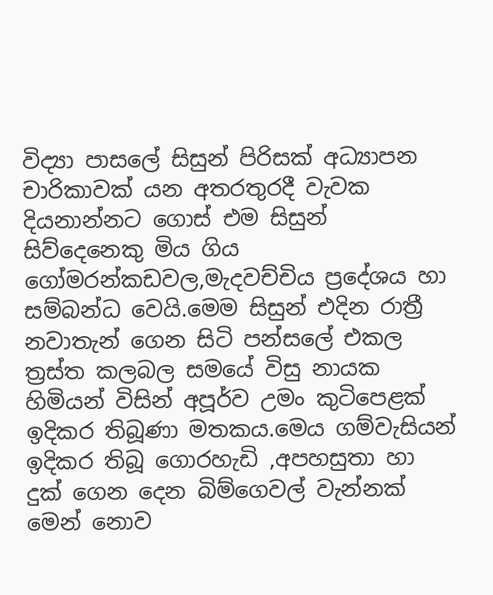විද්‍යා පාසලේ සිසුන් පිරිසක් අධ්‍යාපන චාරිකාවක් යන අතරතුරදී වැවක දියනාන්නට ගොස් එම සිසුන් සිව්දෙනෙකු මිය ගිය ගෝමරන්කඩවල,මැදවච්චිය ප්‍රදේශය හා සම්බන්ධ වෙයි.මෙම සිසුන් එදින රාත්‍රී නවාතැන් ගෙන සිටි පන්සලේ එකල ත්‍රස්ත කලබල සමයේ විසු නායක හිමියන් විසින් අපූර්ව උමං කුටිපෙළක් ඉදිකර තිබූණා මතකය.මෙය ගම්වැසියන් ඉදිකර තිබූ ගොරහැඩි ,අපහසුතා හා දුක් ගෙන දෙන බිම්ගෙවල් වැන්නක් මෙන් නොව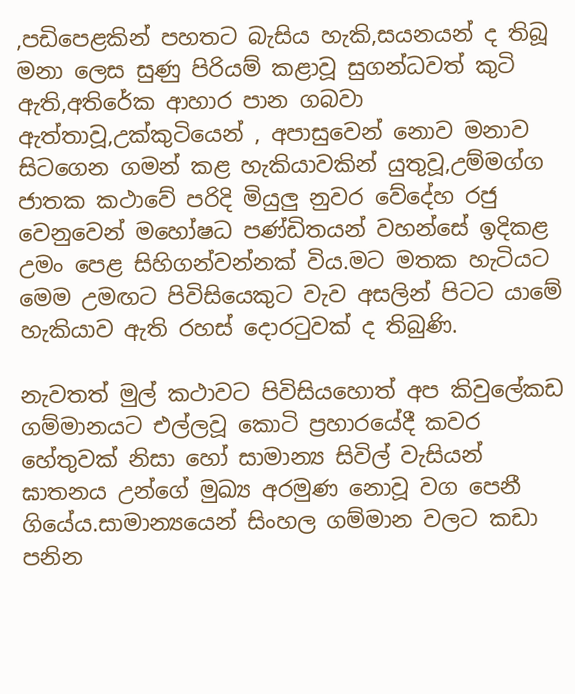,පඩිපෙළකින් පහතට බැසිය හැකි,සයනයන් ද තිබූ මනා ලෙස සුණු පිරියම් කළාවූ සුගන්ධවත් කුටි ඇති,අතිරේක ආහාර පාන ගබවා ඇත්තාවූ,උක්කුටියෙන් , අපාසුවෙන් නොව මනාව සිටගෙන ගමන් කළ හැකියාවකින් යුතුවූ,උම්මග්ග ජාතක කථාවේ පරිදි මියුලු නුවර වේදේහ රජු වෙනුවෙන් මහෝෂධ පණ්ඩිතයන් වහන්සේ ඉදිකළ උමං පෙළ සිහිගන්වන්නක් විය.මට මතක හැටියට මෙම උමඟට පිවිසියෙකුට වැව අසලින් පිටට යාමේ හැකියාව ඇති රහස් දොරටුවක් ද තිබුණි.

නැවතත් මුල් කථාවට පිවිසියහොත් අප කිවුලේකඩ ගම්මානයට එල්ලවූ කොටි ප්‍රහාරයේදී කවර හේතුවක් නිසා හෝ සාමාන්‍ය සිවිල් වැසියන් ඝාතනය උන්ගේ මුඛ්‍ය අරමුණ නොවූ වග පෙනී ගියේය.සාමාන්‍යයෙන් සිංහල ගම්මාන වලට කඩා පනින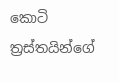කොටි ත්‍රස්තයින්ගේ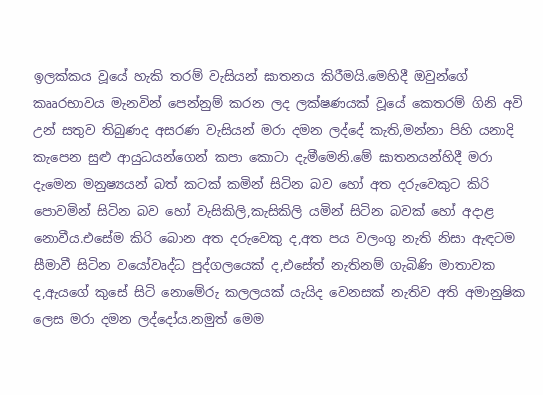ඉලක්කය වූයේ හැකි තරම් වැසියන් ඝාතනය කිරීමයි.මෙහිදී ඔවුන්ගේ කෲරභාවය මැනවින් පෙන්නුම් කරන ලද ලක්ෂණයක් වූයේ කෙතරම් ගිනි අවි උන් සතුව තිබුණද අසරණ වැසියන් මරා දමන ලද්දේ කැති,මන්නා පිහි යනාදි කැපෙන සුළු ආයුධයන්ගෙන් කපා කොටා දැමීමෙනි.මේ ඝාතනයන්හිදී මරා දැමෙන මනුෂ්‍යයන් බත් කටක් කමින් සිටින බව හෝ අත දරුවෙකුට කිරි පොවමින් සිටින බව හෝ වැසිකිලි,කැසිකිලි යමින් සිටින බවක් හෝ අදාළ නොවීය.එසේම කිරි බොන අත දරුවෙකු ද,අත පය වලංගු නැති නිසා ඇඳටම සීමාවී සිටින වයෝවෘද්ධ පුද්ගලයෙක් ද,එසේත් නැතිනම් ගැබිණි මාතාවක ද,ඇයගේ කුසේ සිටි නොමේරු කලලයක් යැයිද වෙනසක් නැතිව අති අමානුෂික ලෙස මරා දමන ලද්දෝය.නමුත් මෙම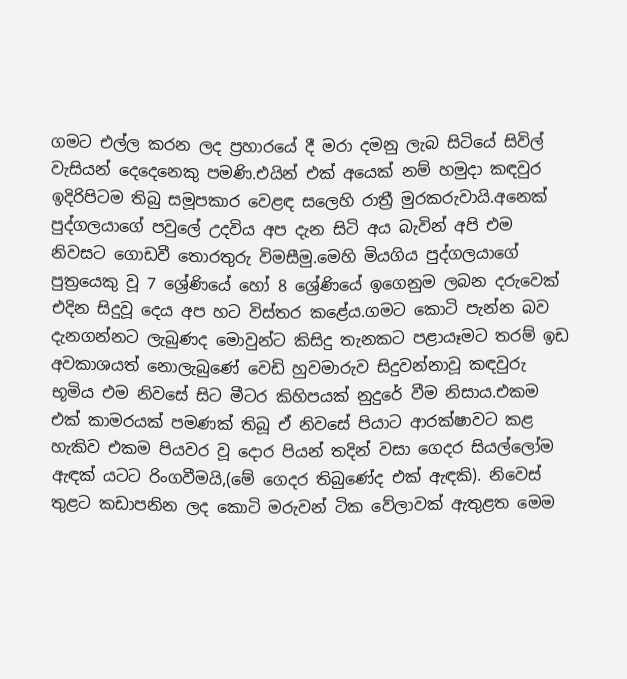ගමට එල්ල කරන ලද ප්‍රහාරයේ දී මරා දමනු ලැබ සිටියේ සිවිල් වැසියන් දෙදෙනෙකු පමණි.එයින් එක් අයෙක් නම් හමුදා කඳවුර ඉදිරිපිටම තිබු සමූපකාර වෙළඳ සලෙහි රාත්‍රී මුරකරුවායි.අනෙක් පුද්ගලයාගේ පවුලේ උදවිය අප දැන සිටි අය බැවින් අපි එම නිවසට ගොඩවී තොරතුරු විමසීමු.මෙහි මියගිය පුද්ගලයාගේ පුත්‍රයෙකු වූ 7 ශ්‍රේණියේ හෝ 8 ශ්‍රේණියේ ඉගෙනුම ලබන දරුවෙක් එදින සිදුවූ දෙය අප හට විස්තර කළේය.ගමට කොටි පැන්න බව දැනගන්නට ලැබුණද මොවුන්ට කිසිදු තැනකට පළායෑමට තරම් ඉඩ අවකාශයත් නොලැබු‍ණේ වෙඩි හුවමාරුව සිදුවන්නාවූ කඳවුරු භූමිය එම නිවසේ සිට මීටර කිහිපයක් නුදුරේ වීම නිසාය.එකම එක් කාමරයක් පමණක් තිබූ ඒ නිවසේ පියාට ආරක්ෂාවට කළ හැකිව එකම පියවර වූ දොර පියන් තදින් වසා ගෙදර සියල්ලෝම ඇඳක් යටට රිංගවීමයි,(මේ ගෙදර තිබුණේද එක් ඇඳකි). නිවෙස් තුළට කඩාපනින ලද කොටි මරුවන් ටික වේලාවක් ඇතුළත මෙම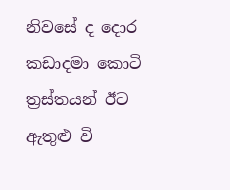නිවසේ ද දොර කඩාදමා කොටි ත්‍රස්තයන් ඊට ඇතුළු වි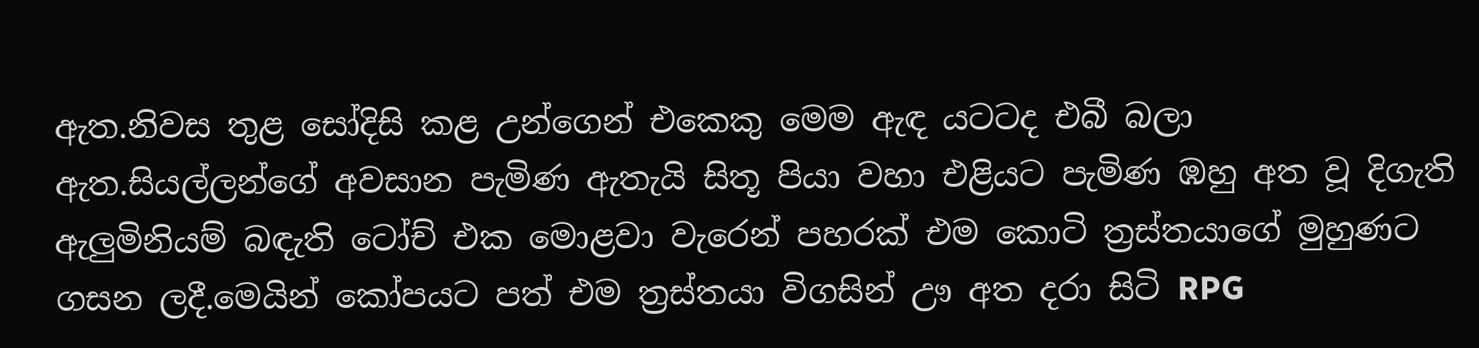ඇත.නිවස තුළ සෝදිසි කළ ‍උන්ගෙන් එකෙකු මෙම ඇඳ යටටද එබී බලා ඇත.සියල්ලන්ගේ අවසාන පැමිණ ඇතැයි සිතූ පියා වහා එළියට පැමිණ ඹහු අත වූ දිගැති ඇලුමිනියම් බඳැති ටෝච් එක මොළවා වැරෙන් පහරක් එම කොටි ත්‍රස්තයාගේ මුහුණට ගසන ලදී.මෙයින් කෝපයට පත් එම ත්‍රස්තයා විගසින් ඌ අත දරා සිටි RPG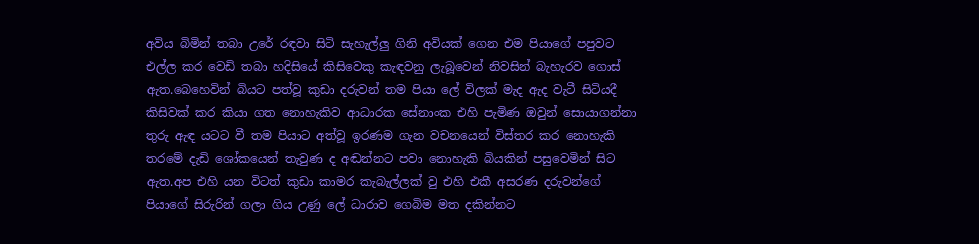අවිය බිමින් තබා උරේ රඳවා සිටි සැහැල්ලු ගිනි අවියක් ගෙන එම පියාගේ පපුවට එල්ල කර වෙඩි තබා හදිසියේ කිසිවෙකු කැඳවනු ලැබූවෙන් නිවසින් බැහැරව ගොස් ඇත.බෙහෙවින් බියට පත්වූ කුඩා දරුවන් තම පියා ලේ විලක් මැද ඇද වැටී සිටියදී කිසිවක් කර කියා ගත නොහැකිව ආධාරක සේනාංක එහි පැමිණ ඔවුන් සොයාගන්නා තුරු ඇඳ යටට වී තම පියාට අත්වූ ඉරණම ගැන වචනයෙන් විස්තර කර නොහැකි තරමේ දැඩි ශෝකයෙන් තැවුණ ද අඬන්නට පවා නොහැකි බියකින් පසුවෙමින් සිට ඇත.අප එහි යන විටත් කුඩා කාමර කැබැල්ලක් වු එහි එකී අසරණ දරුවන්ගේ පියාගේ සිරුරින් ගලා ගිය උණු ලේ ධාරාව ගෙබිම මත දකින්නට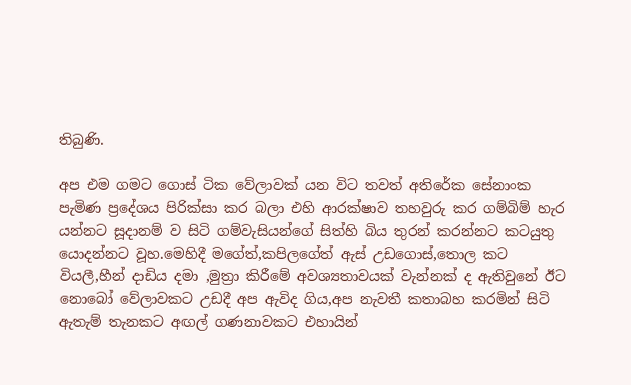තිබුණි.

අප එම ගමට ගොස් ටික වේලාවක් යන විට තවත් අතිරේක සේනාංක පැමිණ ප්‍රදේශය පිරික්සා කර බලා එහි ආරක්ෂාව තහවුරු කර ගම්බිම් හැර යන්නට සූදානම් ව සිටි ගම්වැසියන්ගේ සිත්හි බිය තුරන් කරන්නට කටයුතු යොදන්නට වූහ.මෙහිදී මගේත්,කපිලගේත් ඇස් උඩගොස්,තොල කට වියලී,හීන් දාඩිය දමා ,මුත්‍රා කිරීමේ අවශ්‍යතාවයක් වැන්නක් ද ඇතිවුනේ ඊට නොබෝ වේලාවකට උඩදී අප ඇවිද ගිය,අප නැවතී කතාබහ කරමින් සිටි ඇතැම් තැනකට අඟල් ගණනාවකට එහායින්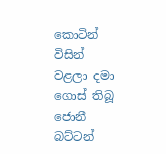කොටින් විසින් වළලා දමා ගොස් තිබූ ජොනී බට්ටන්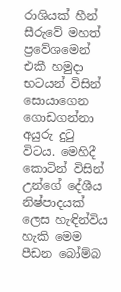රාශියක් හීන් සීරුවේ මහත් ප්‍රවේශමෙන් එකී හමුදා භටයන් විසින් සොයාගෙන ගොඩගන්නා අයුරු දුටු විටය. මෙහිදී කොටින් විසින් උන්ගේ දේශීය නිෂ්පාදයක් ලෙස හැඳින්විය හැකි මෙම පීඩන බෝම්බ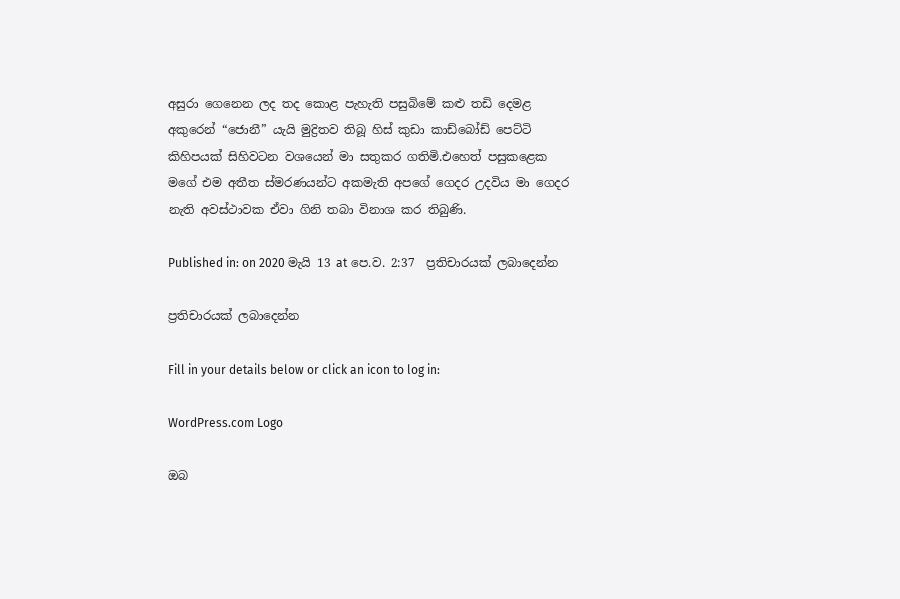අසුරා ගෙනෙන ලද තද කොළ පැහැති පසුබිමේ කළු තඩි දෙමළ අකුරෙන් “ජොනී” යැයි මුද්‍රිතව තිබූ හිස් කුඩා කාඩ්බෝඩ් පෙට්ටි කිහිපයක් සිහිවටන වශයෙන් මා සතුකර ගතිමි.එහෙත් පසුකළෙක මගේ එම අතීත ස්මරණයන්ට අකමැති අපගේ ගෙදර උදවිය මා ගෙදර නැති අවස්ථාවක ඒවා ගිනි තබා විනාශ කර තිබුණි.

Published in: on 2020 මැයි 13 at පෙ.ව. 2:37  ප්‍රතිචාරයක් ලබාදෙන්න

ප්‍රතිචාරයක් ලබාදෙන්න

Fill in your details below or click an icon to log in:

WordPress.com Logo

ඔබ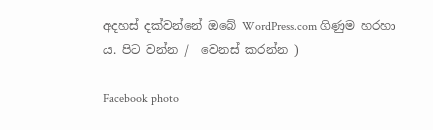අදහස් දක්වන්නේ ඔබේ WordPress.com ගිණුම හරහා ය. පිට වන්න /  වෙනස් කරන්න )

Facebook photo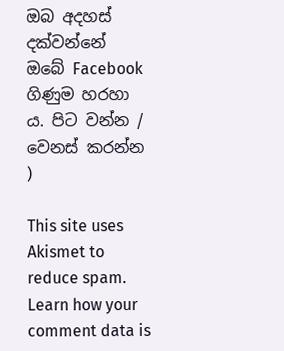ඔබ අදහස් දක්වන්නේ ඔබේ Facebook ගිණුම හරහා ය. පිට වන්න /  වෙනස් කරන්න )

This site uses Akismet to reduce spam. Learn how your comment data is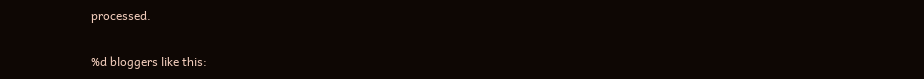processed.

%d bloggers like this: